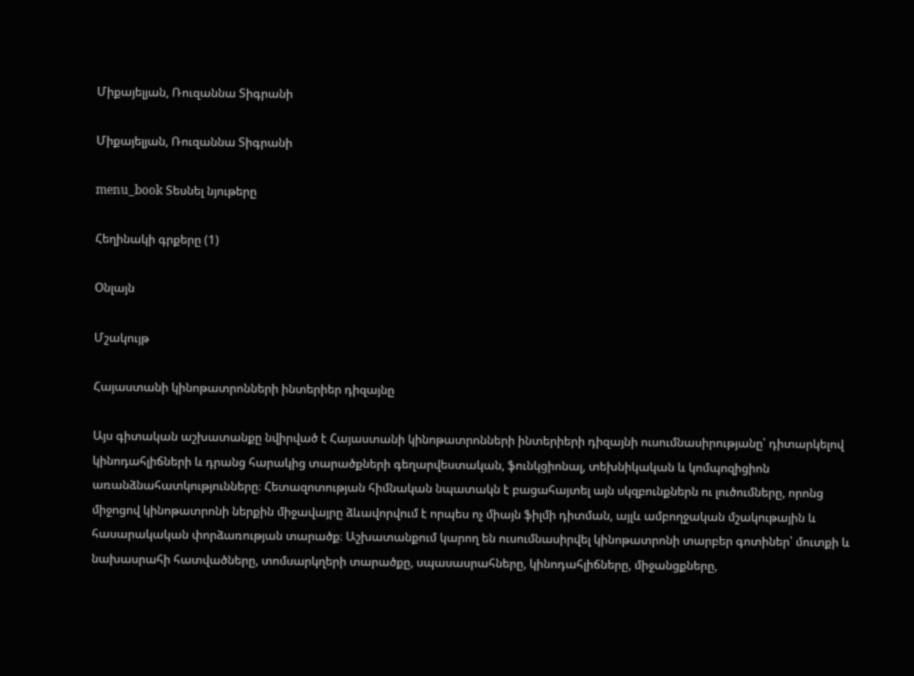Միքայելյան, Ռուզաննա Տիգրանի

Միքայելյան, Ռուզաննա Տիգրանի

menu_book Տեսնել նյութերը

Հեղինակի գրքերը (1)

Օնլայն

Մշակույթ

Հայաստանի կինոթատրոնների ինտերիեր դիզայնը

Այս գիտական աշխատանքը նվիրված է Հայաստանի կինոթատրոնների ինտերիերի դիզայնի ուսումնասիրությանը՝ դիտարկելով կինոդահլիճների և դրանց հարակից տարածքների գեղարվեստական, ֆունկցիոնալ, տեխնիկական և կոմպոզիցիոն առանձնահատկությունները։ Հետազոտության հիմնական նպատակն է բացահայտել այն սկզբունքներն ու լուծումները, որոնց միջոցով կինոթատրոնի ներքին միջավայրը ձևավորվում է որպես ոչ միայն ֆիլմի դիտման, այլև ամբողջական մշակութային և հասարակական փորձառության տարածք։ Աշխատանքում կարող են ուսումնասիրվել կինոթատրոնի տարբեր գոտիներ՝ մուտքի և նախասրահի հատվածները, տոմսարկղերի տարածքը, սպասասրահները, կինոդահլիճները, միջանցքները,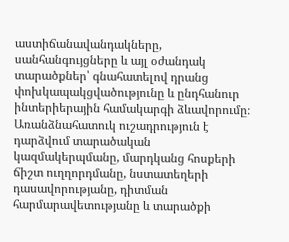աստիճանավանդակները, սանհանգույցները և այլ օժանդակ տարածքներ՝ գնահատելով դրանց փոխկապակցվածությունը և ընդհանուր ինտերիերային համակարգի ձևավորումը։ Առանձնահատուկ ուշադրություն է դարձվում տարածական կազմակերպմանը, մարդկանց հոսքերի ճիշտ ուղղորդմանը, նստատեղերի դասավորությանը, դիտման հարմարավետությանը և տարածքի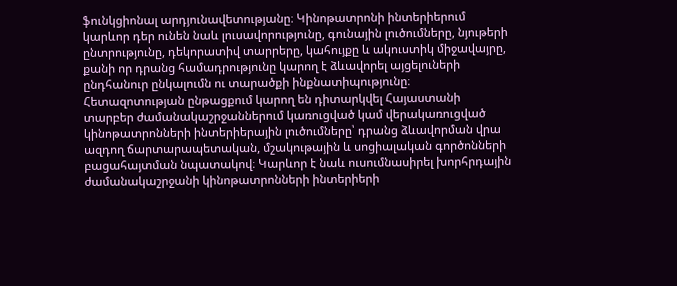ֆունկցիոնալ արդյունավետությանը։ Կինոթատրոնի ինտերիերում կարևոր դեր ունեն նաև լուսավորությունը, գունային լուծումները, նյութերի ընտրությունը, դեկորատիվ տարրերը, կահույքը և ակուստիկ միջավայրը, քանի որ դրանց համադրությունը կարող է ձևավորել այցելուների ընդհանուր ընկալումն ու տարածքի ինքնատիպությունը։ Հետազոտության ընթացքում կարող են դիտարկվել Հայաստանի տարբեր ժամանակաշրջաններում կառուցված կամ վերակառուցված կինոթատրոնների ինտերիերային լուծումները՝ դրանց ձևավորման վրա ազդող ճարտարապետական, մշակութային և սոցիալական գործոնների բացահայտման նպատակով։ Կարևոր է նաև ուսումնասիրել խորհրդային ժամանակաշրջանի կինոթատրոնների ինտերիերի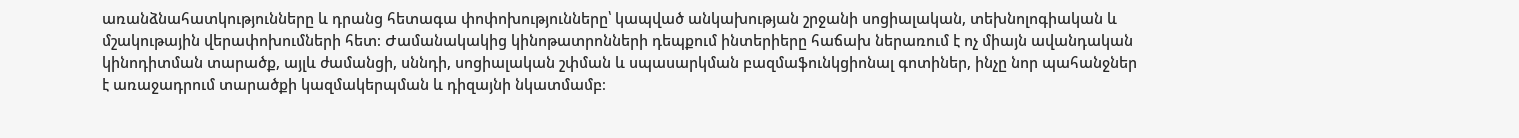առանձնահատկությունները և դրանց հետագա փոփոխությունները՝ կապված անկախության շրջանի սոցիալական, տեխնոլոգիական և մշակութային վերափոխումների հետ։ Ժամանակակից կինոթատրոնների դեպքում ինտերիերը հաճախ ներառում է ոչ միայն ավանդական կինոդիտման տարածք, այլև ժամանցի, սննդի, սոցիալական շփման և սպասարկման բազմաֆունկցիոնալ գոտիներ, ինչը նոր պահանջներ է առաջադրում տարածքի կազմակերպման և դիզայնի նկատմամբ։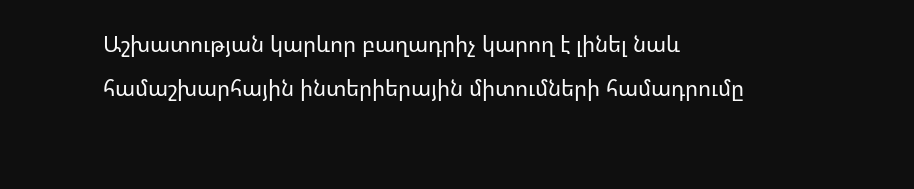Աշխատության կարևոր բաղադրիչ կարող է լինել նաև համաշխարհային ինտերիերային միտումների համադրումը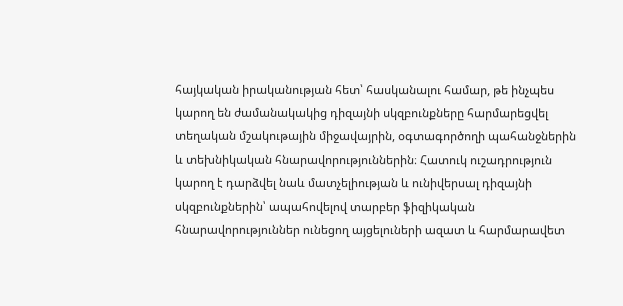հայկական իրականության հետ՝ հասկանալու համար, թե ինչպես կարող են ժամանակակից դիզայնի սկզբունքները հարմարեցվել տեղական մշակութային միջավայրին, օգտագործողի պահանջներին և տեխնիկական հնարավորություններին։ Հատուկ ուշադրություն կարող է դարձվել նաև մատչելիության և ունիվերսալ դիզայնի սկզբունքներին՝ ապահովելով տարբեր ֆիզիկական հնարավորություններ ունեցող այցելուների ազատ և հարմարավետ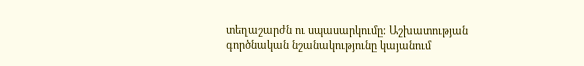տեղաշարժն ու սպասարկումը։ Աշխատության գործնական նշանակությունը կայանում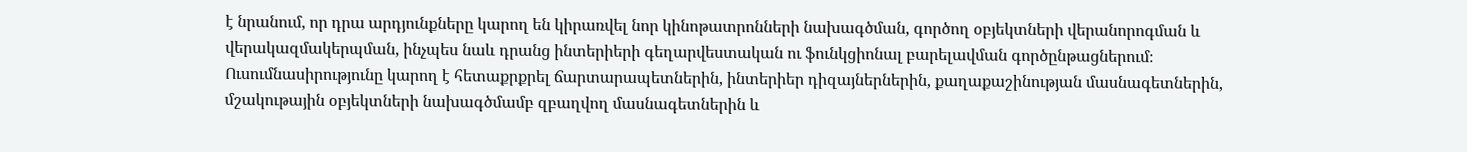է նրանում, որ դրա արդյունքները կարող են կիրառվել նոր կինոթատրոնների նախագծման, գործող օբյեկտների վերանորոգման և վերակազմակերպման, ինչպես նաև դրանց ինտերիերի գեղարվեստական ու ֆունկցիոնալ բարելավման գործընթացներում։ Ուսումնասիրությունը կարող է հետաքրքրել ճարտարապետներին, ինտերիեր դիզայներներին, քաղաքաշինության մասնագետներին, մշակութային օբյեկտների նախագծմամբ զբաղվող մասնագետներին և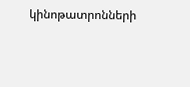կինոթատրոնների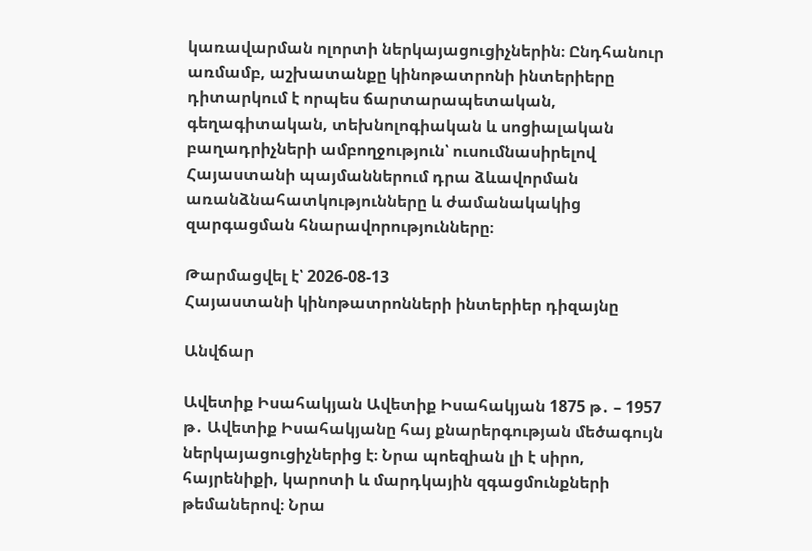կառավարման ոլորտի ներկայացուցիչներին։ Ընդհանուր առմամբ, աշխատանքը կինոթատրոնի ինտերիերը դիտարկում է որպես ճարտարապետական, գեղագիտական, տեխնոլոգիական և սոցիալական բաղադրիչների ամբողջություն՝ ուսումնասիրելով Հայաստանի պայմաններում դրա ձևավորման առանձնահատկությունները և ժամանակակից զարգացման հնարավորությունները։

Թարմացվել է՝ 2026-08-13
Հայաստանի կինոթատրոնների ինտերիեր դիզայնը

Անվճար

Ավետիք Իսահակյան Ավետիք Իսահակյան 1875 թ․ – 1957 թ․ Ավետիք Իսահակյանը հայ քնարերգության մեծագույն ներկայացուցիչներից է։ Նրա պոեզիան լի է սիրո, հայրենիքի, կարոտի և մարդկային զգացմունքների թեմաներով։ Նրա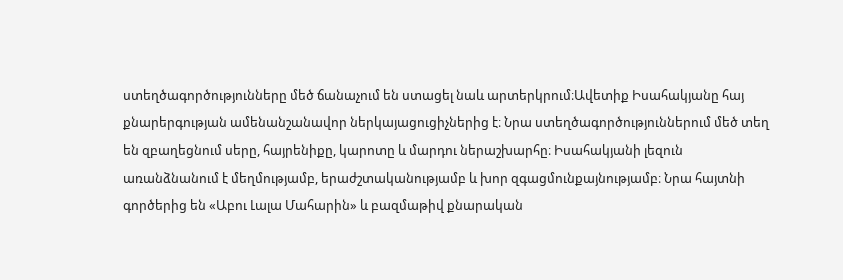ստեղծագործությունները մեծ ճանաչում են ստացել նաև արտերկրում։Ավետիք Իսահակյանը հայ քնարերգության ամենանշանավոր ներկայացուցիչներից է։ Նրա ստեղծագործություններում մեծ տեղ են զբաղեցնում սերը, հայրենիքը, կարոտը և մարդու ներաշխարհը։ Իսահակյանի լեզուն առանձնանում է մեղմությամբ, երաժշտականությամբ և խոր զգացմունքայնությամբ։ Նրա հայտնի գործերից են «Աբու Լալա Մահարին» և բազմաթիվ քնարական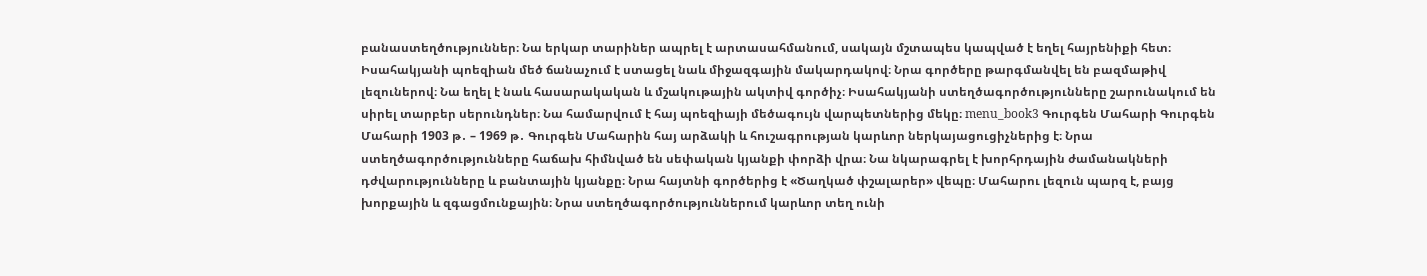բանաստեղծություններ։ Նա երկար տարիներ ապրել է արտասահմանում, սակայն մշտապես կապված է եղել հայրենիքի հետ։ Իսահակյանի պոեզիան մեծ ճանաչում է ստացել նաև միջազգային մակարդակով։ Նրա գործերը թարգմանվել են բազմաթիվ լեզուներով։ Նա եղել է նաև հասարակական և մշակութային ակտիվ գործիչ։ Իսահակյանի ստեղծագործությունները շարունակում են սիրել տարբեր սերունդներ։ Նա համարվում է հայ պոեզիայի մեծագույն վարպետներից մեկը։ menu_book3 Գուրգեն Մահարի Գուրգեն Մահարի 1903 թ․ – 1969 թ․ Գուրգեն Մահարին հայ արձակի և հուշագրության կարևոր ներկայացուցիչներից է։ Նրա ստեղծագործությունները հաճախ հիմնված են սեփական կյանքի փորձի վրա։ Նա նկարագրել է խորհրդային ժամանակների դժվարությունները և բանտային կյանքը։ Նրա հայտնի գործերից է «Ծաղկած փշալարեր» վեպը։ Մահարու լեզուն պարզ է, բայց խորքային և զգացմունքային։ Նրա ստեղծագործություններում կարևոր տեղ ունի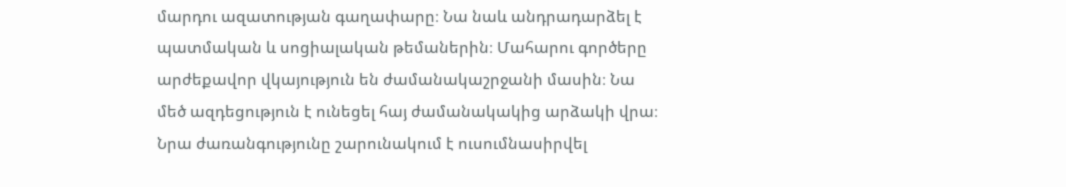մարդու ազատության գաղափարը։ Նա նաև անդրադարձել է պատմական և սոցիալական թեմաներին։ Մահարու գործերը արժեքավոր վկայություն են ժամանակաշրջանի մասին։ Նա մեծ ազդեցություն է ունեցել հայ ժամանակակից արձակի վրա։ Նրա ժառանգությունը շարունակում է ուսումնասիրվել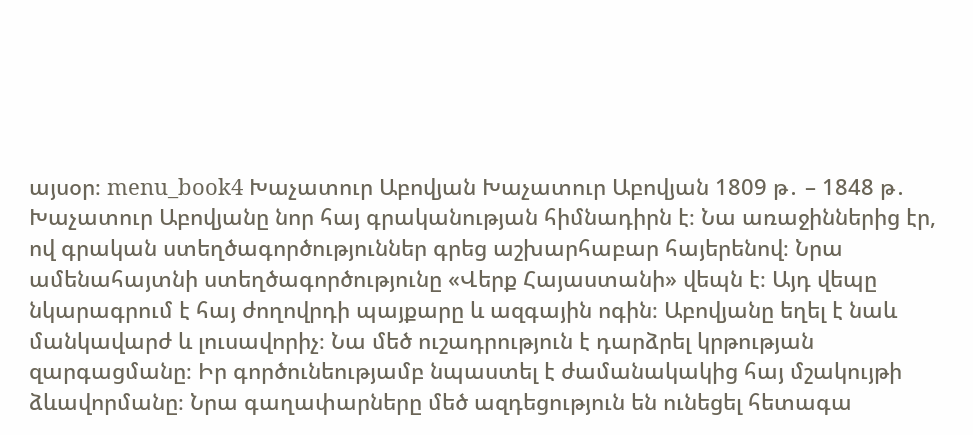այսօր։ menu_book4 Խաչատուր Աբովյան Խաչատուր Աբովյան 1809 թ․ – 1848 թ․ Խաչատուր Աբովյանը նոր հայ գրականության հիմնադիրն է։ Նա առաջիններից էր, ով գրական ստեղծագործություններ գրեց աշխարհաբար հայերենով։ Նրա ամենահայտնի ստեղծագործությունը «Վերք Հայաստանի» վեպն է։ Այդ վեպը նկարագրում է հայ ժողովրդի պայքարը և ազգային ոգին։ Աբովյանը եղել է նաև մանկավարժ և լուսավորիչ։ Նա մեծ ուշադրություն է դարձրել կրթության զարգացմանը։ Իր գործունեությամբ նպաստել է ժամանակակից հայ մշակույթի ձևավորմանը։ Նրա գաղափարները մեծ ազդեցություն են ունեցել հետագա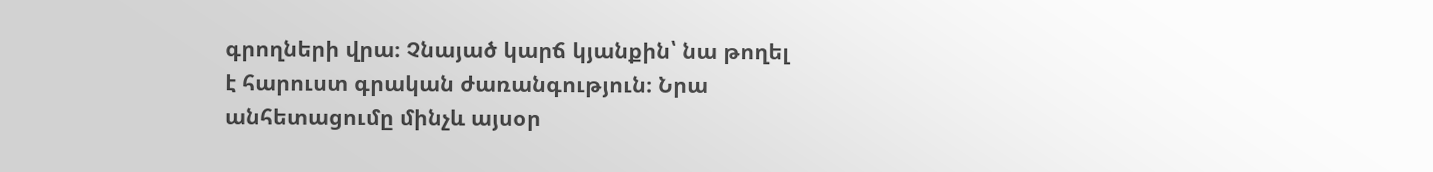գրողների վրա։ Չնայած կարճ կյանքին՝ նա թողել է հարուստ գրական ժառանգություն։ Նրա անհետացումը մինչև այսօր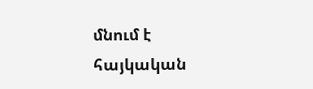մնում է հայկական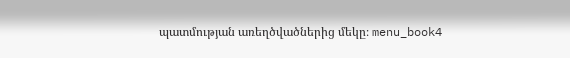պատմության առեղծվածներից մեկը։ menu_book4